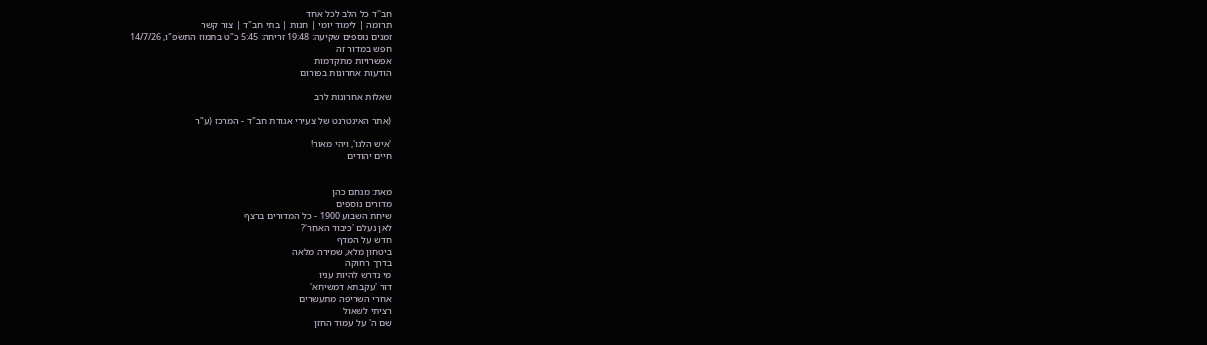חב''ד כל הלב לכל אחד
תרומה | לימוד יומי | חנות | בתי חב"ד | צור קשר
זמנים נוספים שקיעה: 19:48 זריחה: 5:45 כ"ט בתמוז התשפ"ו, 14/7/26
חפש במדור זה
אפשרויות מתקדמות
הודעות אחרונות בפורום

שאלות אחרונות לרב

(אתר האינטרנט של צעירי אגודת חב"ד - המרכז (ע"ר

'איש הלגו', ויהי מאור!
חיים יהודים


מאת: מנחם כהן
מדורים נוספים
שיחת השבוע 1900 - כל המדורים ברצף
לאן נעלם 'כיבוד האחֵר'?
חדש על המדף
ביטחון מלא, שמירה מלאה
בדרך רחוקה
מי נדרש להיות עניו
דור 'עקבתא דמשיחא'
אחרי השריפה מתעשרים
רציתי לשאול
שם ה' על עמוד החזן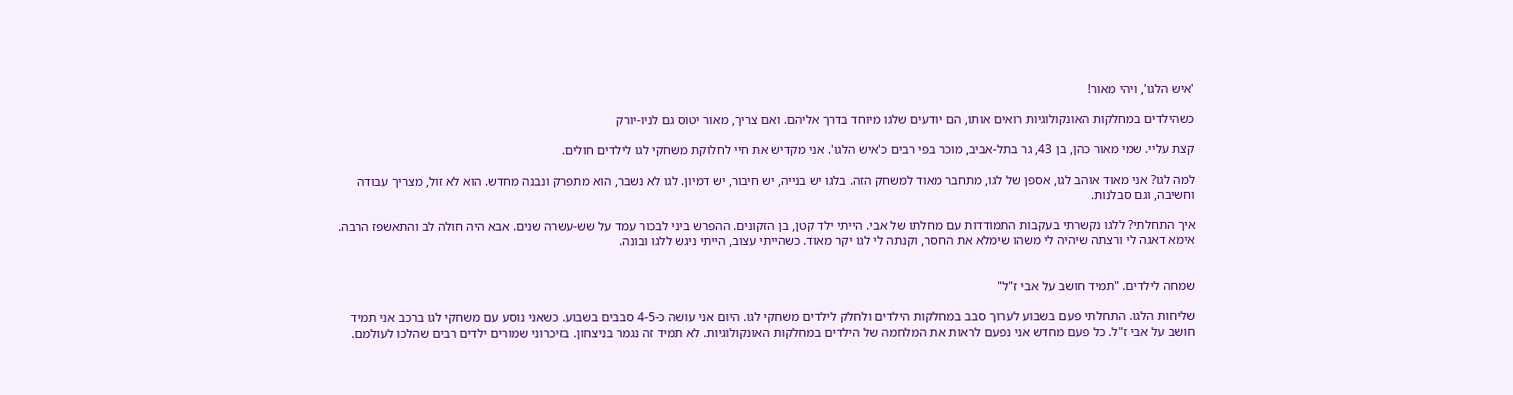'איש הלגו', ויהי מאור!

כשהילדים במחלקות האונקולוגיות רואים אותו, הם יודעים שלגו מיוחד בדרך אליהם. ואם צריך, מאור יטוס גם לניו-יורק

קצת עליי. שמי מאור כהן, בן 43, גר בתל-אביב, מוכר בפי רבים כ'איש הלגו'. אני מקדיש את חיי לחלוקת משחקי לגו לילדים חולים.

למה לגו? אני מאוד אוהב לגו, אספן של לגו, מתחבר מאוד למשחק הזה. בלגו יש בנייה, יש חיבור, יש דמיון. לגו לא נשבר, הוא מתפרק ונבנה מחדש. הוא לא זול, מצריך עבודה וחשיבה, וגם סבלנות.

איך התחלתי? ללגו נקשרתי בעקבות התמודדות עם מחלתו של אבי. הייתי ילד קטן, בן הזקונים. ההפרש ביני לבכור עמד על שש-עשרה שנים. אבא היה חולה לב והתאשפז הרבה. אימא דאגה לי ורצתה שיהיה לי משהו שימלא את החסר, וקנתה לי לגו יקר מאוד. כשהייתי עצוב, הייתי ניגש ללגו ובונה.


שמחה לילדים. "תמיד חושב על אבי ז"ל"

שליחות הלגו. התחלתי פעם בשבוע לערוך סבב במחלקות הילדים ולחלק לילדים משחקי לגו. היום אני עושה כ-4-5 סבבים בשבוע. כשאני נוסע עם משחקי לגו ברכב אני תמיד חושב על אבי ז"ל. כל פעם מחדש אני נפעם לראות את המלחמה של הילדים במחלקות האונקולוגיות. לא תמיד זה נגמר בניצחון. בזיכרוני שמורים ילדים רבים שהלכו לעולמם.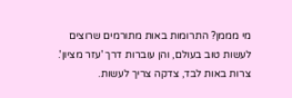מי מממן? התרומות באות מתורמים שרוצים לעשות טוב בעולם, והן עוברות דרך 'עזר מציון'. צרות באות לבד, צדקה צריך לעשות.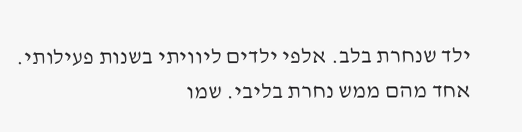ילד שנחרת בלב. אלפי ילדים ליוויתי בשנות פעילותי. אחד מהם ממש נחרת בליבי. שמו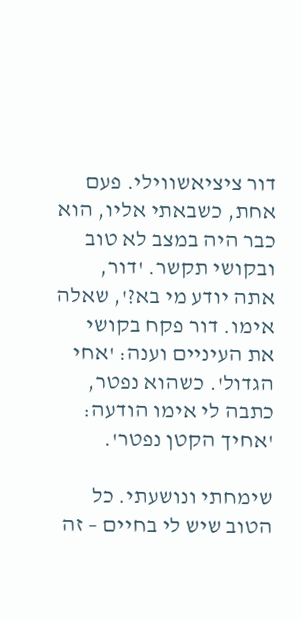דור ציציאשווילי. פעם אחת, כשבאתי אליו, הוא כבר היה במצב לא טוב ובקושי תקשר. 'דור, אתה יודע מי בא?', שאלה אימו. דור פקח בקושי את העיניים וענה: 'אחי הגדול'. כשהוא נפטר, כתבה לי אימו הודעה: 'אחיך הקטן נפטר'.

שימחתי ונושעתי. כל הטוב שיש לי בחיים – זה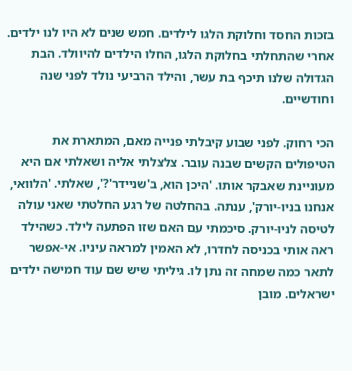בזכות החסד וחלוקת הלגו לילדים. חמש שנים לא היו לנו ילדים. אחרי שהתחלתי בחלוקת הלגו, החלו הילדים להיוולד. הבת הגדולה שלנו תיכף בת עשר, והילד הרביעי נולד לפני שנה וחודשיים.

הכי רחוק. לפני שבוע קיבלתי פנייה מאם, המתארת את הטיפולים הקשים שבנה עובר. צלצלתי אליה ושאלתי אם היא מעוניינת שאבקר אותו. 'היכן הוא, ב'שניידר'?', שאלתי. 'הלוואי, אנחנו בניו-יורק', ענתה. בהחלטה של רגע החלטתי שאני עולה לטיסה לניו-יורק. סיכמתי עם האם שזו הפתעה לילד. כשהילד ראה אותי בכניסה לחדרו, לא האמין למראה עיניו. אי-אפשר לתאר כמה שמחה זה נתן לו. גיליתי שיש שם עוד חמישה ילדים ישראלים. מובן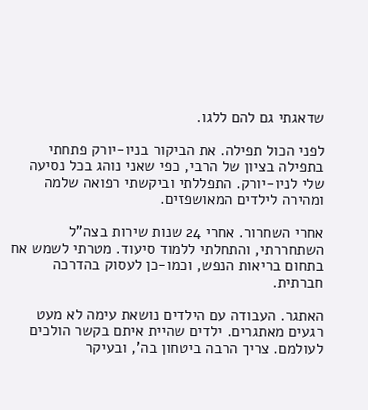שדאגתי גם להם ללגו.

לפני הכול תפילה. את הביקור בניו-יורק פתחתי בתפילה בציון של הרבי, כפי שאני נוהג בכל נסיעה שלי לניו-יורק. התפללתי וביקשתי רפואה שלמה ומהירה לילדים המאושפזים.

אחרי השחרור. אחרי 24 שנות שירות בצה"ל השתחררתי, והתחלתי ללמוד סיעוד. מטרתי לשמש אח בתחום בריאות הנפש, וכמו-כן לעסוק בהדרכה חברתית.

האתגר. העבודה עם הילדים נושאת עימה לא מעט רגעים מאתגרים. ילדים שהיית איתם בקשר הולכים לעולמם. צריך הרבה ביטחון בה', ובעיקר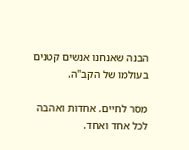הבנה שאנחנו אנשים קטנים בעולמו של הקב"ה.

מסר לחיים. אחדות ואהבה לכל אחד ואחד.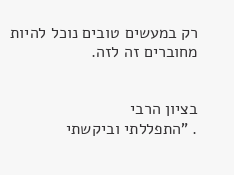רק במעשים טובים נוכל להיות מחוברים זה לזה.


בציון הרבי
. "התפללתי וביקשתי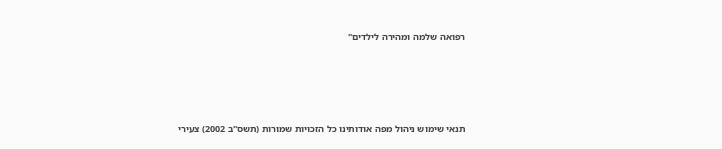רפואה שלמה ומהירה לילדים"





תנאי שימוש ניהול מפה אודותינו כל הזכויות שמורות (תשס''ב 2002) צעירי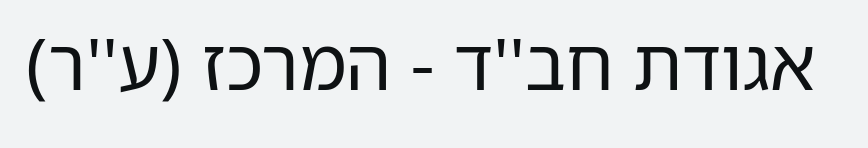אגודת חב''ד - המרכז (ע''ר)